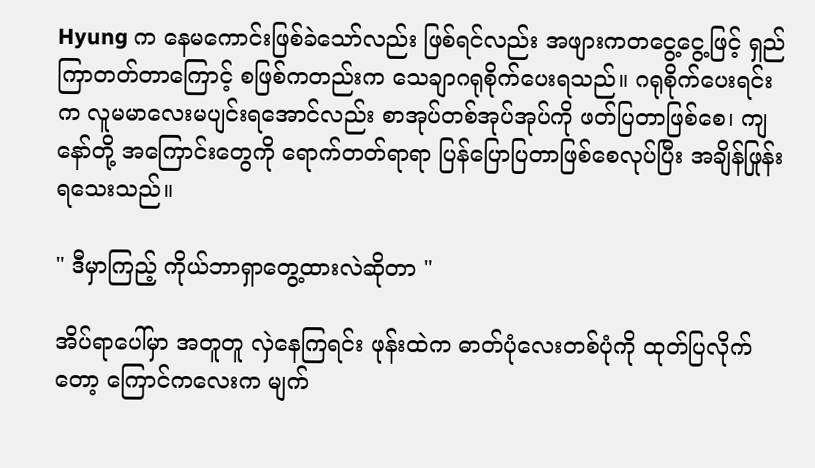Hyung က နေမကောင်းဖြစ်ခဲသော်လည်း ဖြစ်ရင်လည်း အဖျားကတငွေ့ငွေ့ဖြင့် ရှည်ကြာတတ်တာကြောင့် စဖြစ်ကတည်းက သေချာဂရုစိုက်ပေးရသည်။ ဂရုစိုက်ပေးရင်းက လူမမာလေးမပျင်းရအောင်လည်း စာအုပ်တစ်အုပ်အုပ်ကို ဖတ်ပြတာဖြစ်စေ၊ ကျနော်တို့ အကြောင်းတွေကို ‌ရောက်တတ်ရာရာ ပြန်ပြောပြတာဖြစ်စေလုပ်ပြီး အချိန်ဖြုန်းရ‌သေးသည်။

" ဒီမှာကြည့် ကိုယ်ဘာရှာတွေ့ထားလဲဆိုတာ "

အိပ်ရာပေါ်မှာ အတူတူ လှဲနေကြရင်း ဖုန်းထဲက ဓာတ်ပုံလေးတစ်ပုံကို ထုတ်ပြလိုက်တော့ ကြောင်ကလေးက မျက်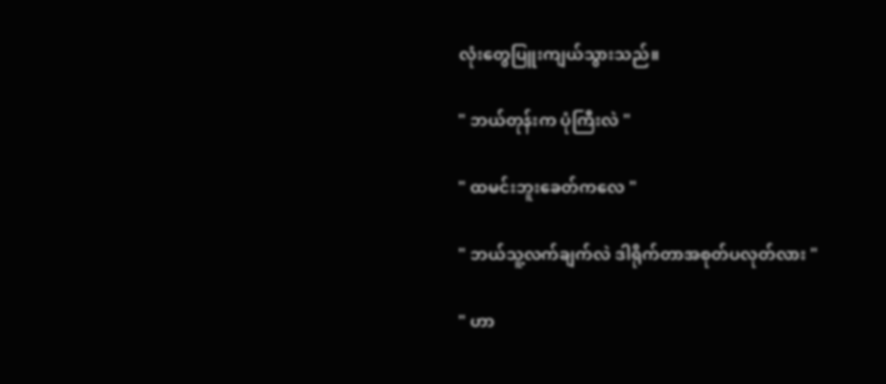လုံးတွေပြူးကျယ်သွားသည်။

" ဘယ်တုန်းက ပုံကြီးလဲ "

" ထမင်းဘူးခေတ်ကလေ "

" ဘယ်သူ့လက်ချက်လဲ ဒါရိုက်တာအစုတ်ပလုတ်လား "

" ဟာ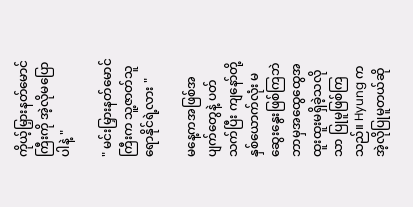ကိုယ့်မြှားနတ်မောင်ကြီးကို အဲ့လိုမပြောပါနဲ့ "

" မင်းမြှားနတ်မောင်ကြီးက သူ့ဇာတ်သူရောနိုင်ရဲ့လား "

မနေ့ကအဖြစ်အပျက်တွေနဲ့ ပတ်သက်ပြီး ကျနော်တို့နှစ်ယောက်လုံး ‌မဆွေးနွေးဖြစ်ကြဘဲ ဘာမှအထွေထွေအထူးထူးမရှိခဲ့သလိုသာ ပြုမူဖြစ်ကြသည်။ Hyung က အဲ့လိုပြုမူတယ်ဆို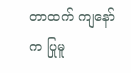တာထက် ကျနော်က ပြုမူ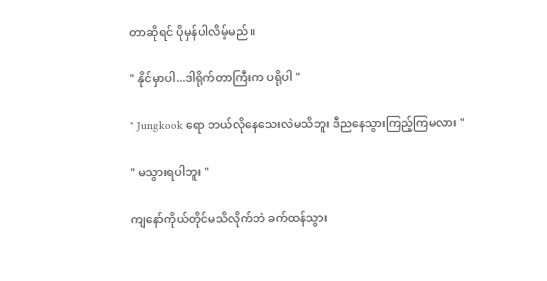တာဆိုရင် ပိုမှန်ပါလိမ့်မည်။

" နိုင်မှာပါ...ဒါရိုက်တာကြီးက ပရိုပါ "

" Jungkook ရော ဘယ်လိုနေသေးလဲမသိဘူး ဒီညနေသွားကြည့်ကြမလား "

" မသွားရပါဘူး "

ကျနော်ကိုယ်တိုင်မသိလိုက်ဘဲ ခက်ထန်သွား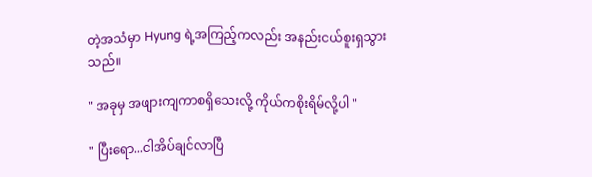တဲ့အသံမှာ Hyung ရဲ့အကြည့်ကလည်း အနည်းငယ်စူးရှသွားသည်။

" အခုမှ အဖျားကျကာစရှိသေးလို့ ကိုယ်ကစိုးရိမ်လို့ပါ "

" ပြီးရော...ငါအိပ်ချင်လာပြီ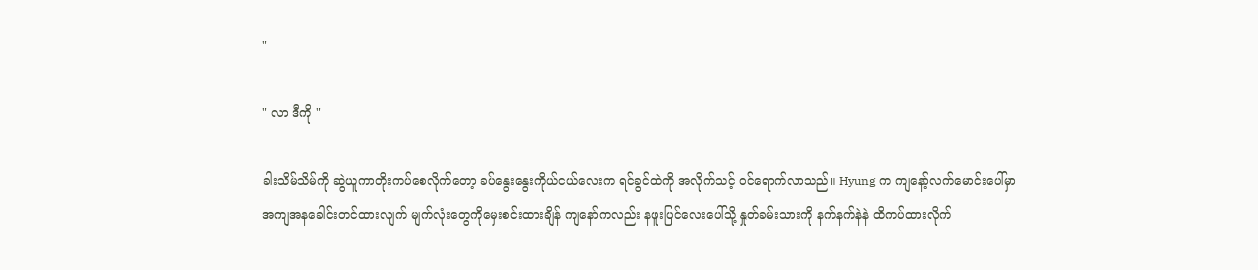"

" လာ ဒီကို "

ခါးသိမ်သိမ်ကို ဆွဲယူကာတိုးကပ်စေလိုက်တော့ ခပ်နွေးနွေးကိုယ်ငယ်လေးက ရင်ခွင်ထဲကို အလိုက်သင့် ၀င်ရောက်လာသည်။ Hyung က ကျနော့်လက်မောင်းပေါ်မှာ အကျအနခေါင်းတင်ထားလျက် မျက်လုံးတွေကိုမှေးစင်းထားချိန် ကျနော်ကလည်း နဖူးပြင်လေးပေါ်သို့ နှုတ်ခမ်းသားကို နက်နက်နဲနဲ ထိကပ်ထားလိုက်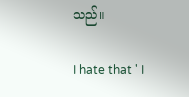သည်။

I hate that ' I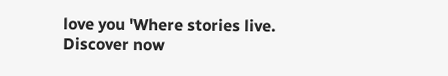love you 'Where stories live. Discover now